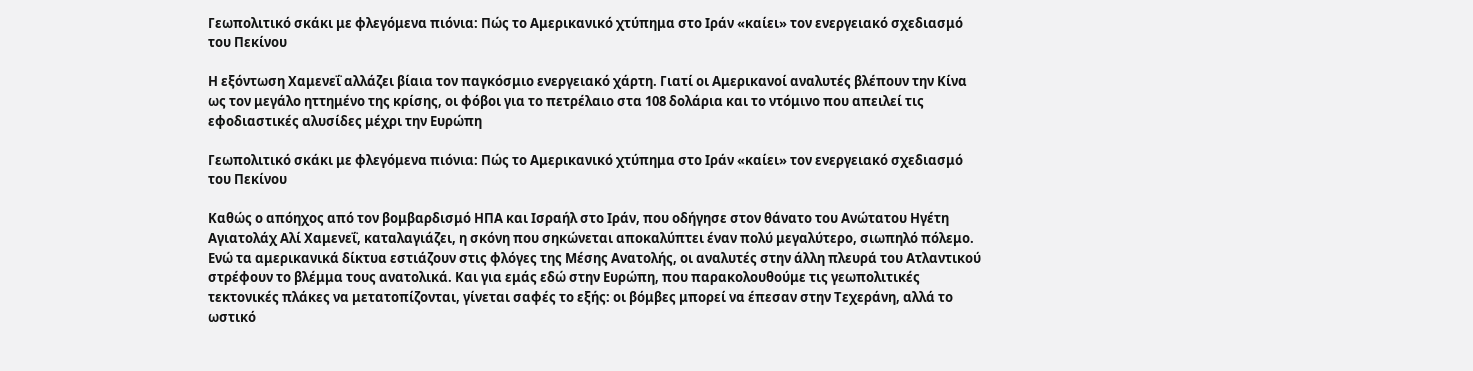Γεωπολιτικό σκάκι με φλεγόμενα πιόνια: Πώς το Αμερικανικό χτύπημα στο Ιράν «καίει» τον ενεργειακό σχεδιασμό του Πεκίνου

Η εξόντωση Χαμενεΐ αλλάζει βίαια τον παγκόσμιο ενεργειακό χάρτη. Γιατί οι Αμερικανοί αναλυτές βλέπουν την Κίνα ως τον μεγάλο ηττημένο της κρίσης, οι φόβοι για το πετρέλαιο στα 108 δολάρια και το ντόμινο που απειλεί τις εφοδιαστικές αλυσίδες μέχρι την Ευρώπη

Γεωπολιτικό σκάκι με φλεγόμενα πιόνια: Πώς το Αμερικανικό χτύπημα στο Ιράν «καίει» τον ενεργειακό σχεδιασμό του Πεκίνου

Καθώς ο απόηχος από τον βομβαρδισμό ΗΠΑ και Ισραήλ στο Ιράν, που οδήγησε στον θάνατο του Ανώτατου Ηγέτη Αγιατολάχ Αλί Χαμενεΐ, καταλαγιάζει, η σκόνη που σηκώνεται αποκαλύπτει έναν πολύ μεγαλύτερο, σιωπηλό πόλεμο. Ενώ τα αμερικανικά δίκτυα εστιάζουν στις φλόγες της Μέσης Ανατολής, οι αναλυτές στην άλλη πλευρά του Ατλαντικού στρέφουν το βλέμμα τους ανατολικά. Και για εμάς εδώ στην Ευρώπη, που παρακολουθούμε τις γεωπολιτικές τεκτονικές πλάκες να μετατοπίζονται, γίνεται σαφές το εξής: οι βόμβες μπορεί να έπεσαν στην Τεχεράνη, αλλά το ωστικό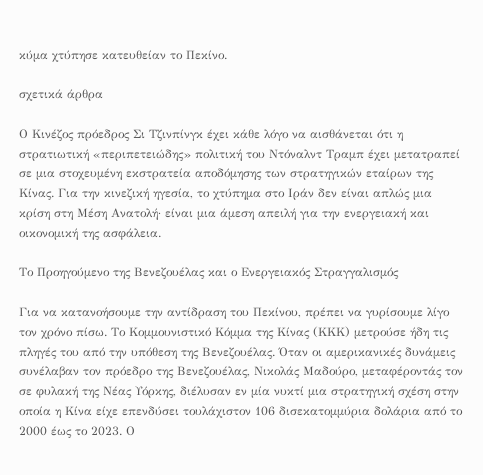κύμα χτύπησε κατευθείαν το Πεκίνο.

σχετικά άρθρα

Ο Κινέζος πρόεδρος Σι Τζινπίνγκ έχει κάθε λόγο να αισθάνεται ότι η στρατιωτική «περιπετειώδης» πολιτική του Ντόναλντ Τραμπ έχει μετατραπεί σε μια στοχευμένη εκστρατεία αποδόμησης των στρατηγικών εταίρων της Κίνας. Για την κινεζική ηγεσία, το χτύπημα στο Ιράν δεν είναι απλώς μια κρίση στη Μέση Ανατολή· είναι μια άμεση απειλή για την ενεργειακή και οικονομική της ασφάλεια.

Το Προηγούμενο της Βενεζουέλας και ο Ενεργειακός Στραγγαλισμός

Για να κατανοήσουμε την αντίδραση του Πεκίνου, πρέπει να γυρίσουμε λίγο τον χρόνο πίσω. Το Κομμουνιστικό Κόμμα της Κίνας (ΚΚΚ) μετρούσε ήδη τις πληγές του από την υπόθεση της Βενεζουέλας. Όταν οι αμερικανικές δυνάμεις συνέλαβαν τον πρόεδρο της Βενεζουέλας, Νικολάς Μαδούρο, μεταφέροντάς τον σε φυλακή της Νέας Υόρκης, διέλυσαν εν μία νυκτί μια στρατηγική σχέση στην οποία η Κίνα είχε επενδύσει τουλάχιστον 106 δισεκατομμύρια δολάρια από το 2000 έως το 2023. Ο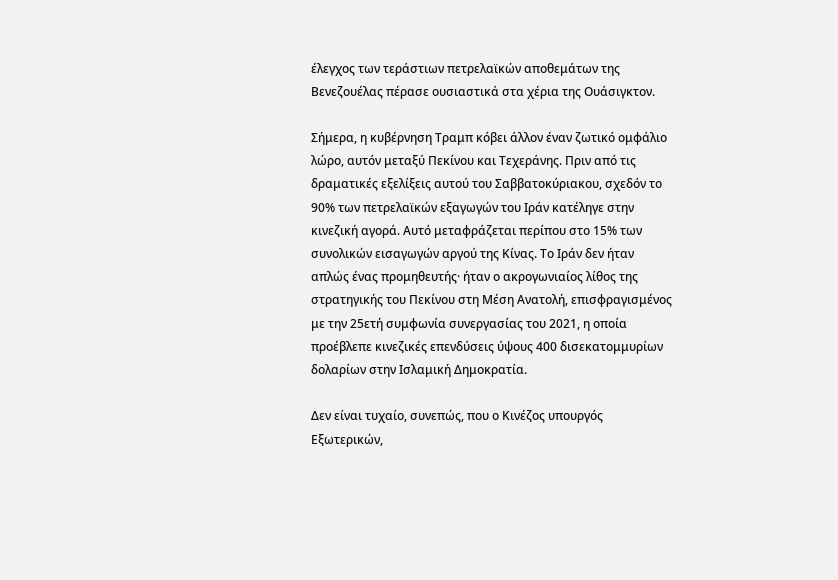έλεγχος των τεράστιων πετρελαϊκών αποθεμάτων της Βενεζουέλας πέρασε ουσιαστικά στα χέρια της Ουάσιγκτον.

Σήμερα, η κυβέρνηση Τραμπ κόβει άλλον έναν ζωτικό ομφάλιο λώρο, αυτόν μεταξύ Πεκίνου και Τεχεράνης. Πριν από τις δραματικές εξελίξεις αυτού του Σαββατοκύριακου, σχεδόν το 90% των πετρελαϊκών εξαγωγών του Ιράν κατέληγε στην κινεζική αγορά. Αυτό μεταφράζεται περίπου στο 15% των συνολικών εισαγωγών αργού της Κίνας. Το Ιράν δεν ήταν απλώς ένας προμηθευτής· ήταν ο ακρογωνιαίος λίθος της στρατηγικής του Πεκίνου στη Μέση Ανατολή, επισφραγισμένος με την 25ετή συμφωνία συνεργασίας του 2021, η οποία προέβλεπε κινεζικές επενδύσεις ύψους 400 δισεκατομμυρίων δολαρίων στην Ισλαμική Δημοκρατία.

Δεν είναι τυχαίο, συνεπώς, που ο Κινέζος υπουργός Εξωτερικών,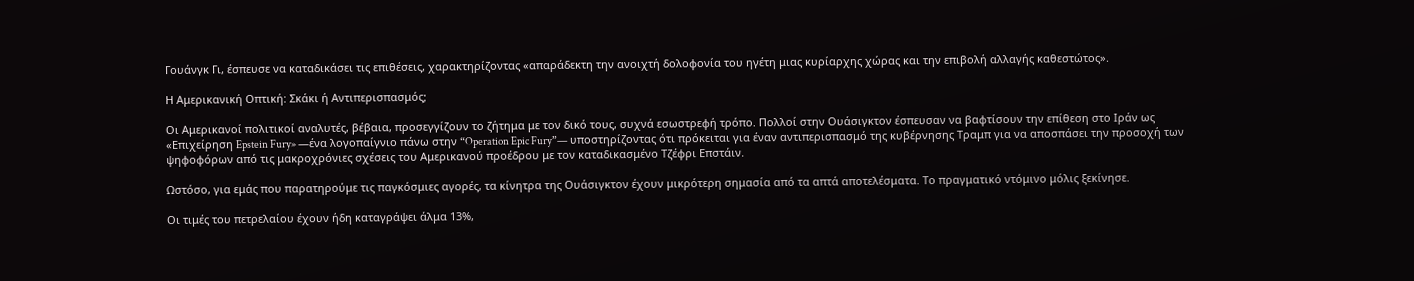Γουάνγκ Γι, έσπευσε να καταδικάσει τις επιθέσεις, χαρακτηρίζοντας «απαράδεκτη την ανοιχτή δολοφονία του ηγέτη μιας κυρίαρχης χώρας και την επιβολή αλλαγής καθεστώτος».

Η Αμερικανική Οπτική: Σκάκι ή Αντιπερισπασμός;

Οι Αμερικανοί πολιτικοί αναλυτές, βέβαια, προσεγγίζουν το ζήτημα με τον δικό τους, συχνά εσωστρεφή τρόπο. Πολλοί στην Ουάσιγκτον έσπευσαν να βαφτίσουν την επίθεση στο Ιράν ως «Επιχείρηση Epstein Fury» —ένα λογοπαίγνιο πάνω στην “Operation Epic Fury”— υποστηρίζοντας ότι πρόκειται για έναν αντιπερισπασμό της κυβέρνησης Τραμπ για να αποσπάσει την προσοχή των ψηφοφόρων από τις μακροχρόνιες σχέσεις του Αμερικανού προέδρου με τον καταδικασμένο Τζέφρι Επστάιν.

Ωστόσο, για εμάς που παρατηρούμε τις παγκόσμιες αγορές, τα κίνητρα της Ουάσιγκτον έχουν μικρότερη σημασία από τα απτά αποτελέσματα. Το πραγματικό ντόμινο μόλις ξεκίνησε.

Οι τιμές του πετρελαίου έχουν ήδη καταγράψει άλμα 13%,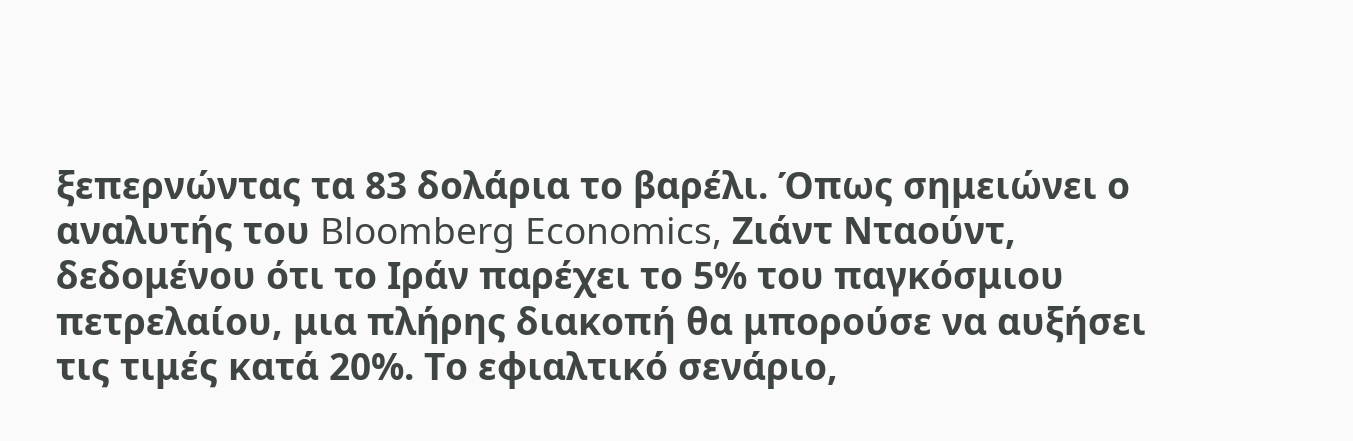ξεπερνώντας τα 83 δολάρια το βαρέλι. Όπως σημειώνει ο αναλυτής του Bloomberg Economics, Ζιάντ Νταούντ, δεδομένου ότι το Ιράν παρέχει το 5% του παγκόσμιου πετρελαίου, μια πλήρης διακοπή θα μπορούσε να αυξήσει τις τιμές κατά 20%. Το εφιαλτικό σενάριο,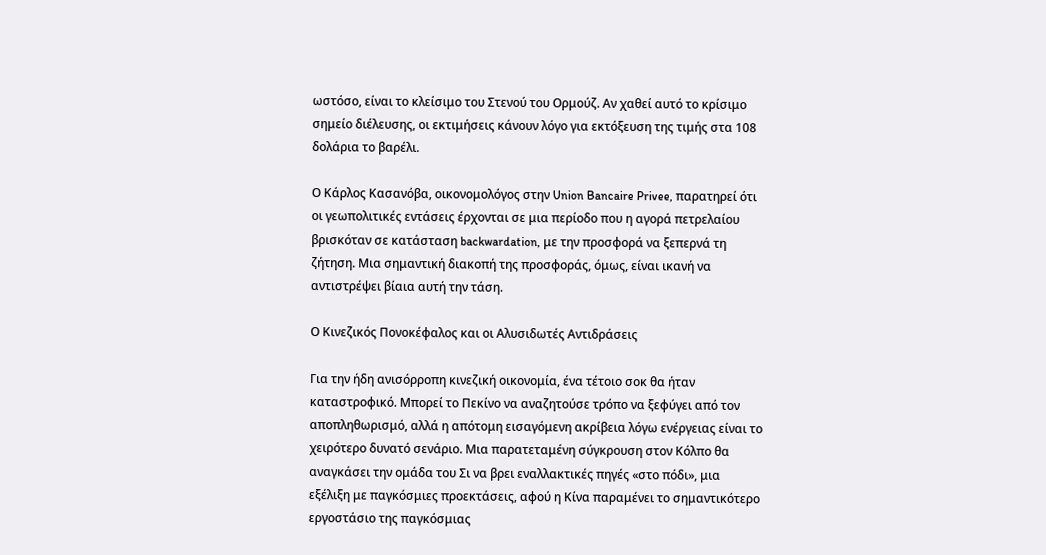ωστόσο, είναι το κλείσιμο του Στενού του Ορμούζ. Αν χαθεί αυτό το κρίσιμο σημείο διέλευσης, οι εκτιμήσεις κάνουν λόγο για εκτόξευση της τιμής στα 108 δολάρια το βαρέλι.

Ο Κάρλος Κασανόβα, οικονομολόγος στην Union Bancaire Privee, παρατηρεί ότι οι γεωπολιτικές εντάσεις έρχονται σε μια περίοδο που η αγορά πετρελαίου βρισκόταν σε κατάσταση backwardation, με την προσφορά να ξεπερνά τη ζήτηση. Μια σημαντική διακοπή της προσφοράς, όμως, είναι ικανή να αντιστρέψει βίαια αυτή την τάση.

Ο Κινεζικός Πονοκέφαλος και οι Αλυσιδωτές Αντιδράσεις

Για την ήδη ανισόρροπη κινεζική οικονομία, ένα τέτοιο σοκ θα ήταν καταστροφικό. Μπορεί το Πεκίνο να αναζητούσε τρόπο να ξεφύγει από τον αποπληθωρισμό, αλλά η απότομη εισαγόμενη ακρίβεια λόγω ενέργειας είναι το χειρότερο δυνατό σενάριο. Μια παρατεταμένη σύγκρουση στον Κόλπο θα αναγκάσει την ομάδα του Σι να βρει εναλλακτικές πηγές «στο πόδι», μια εξέλιξη με παγκόσμιες προεκτάσεις, αφού η Κίνα παραμένει το σημαντικότερο εργοστάσιο της παγκόσμιας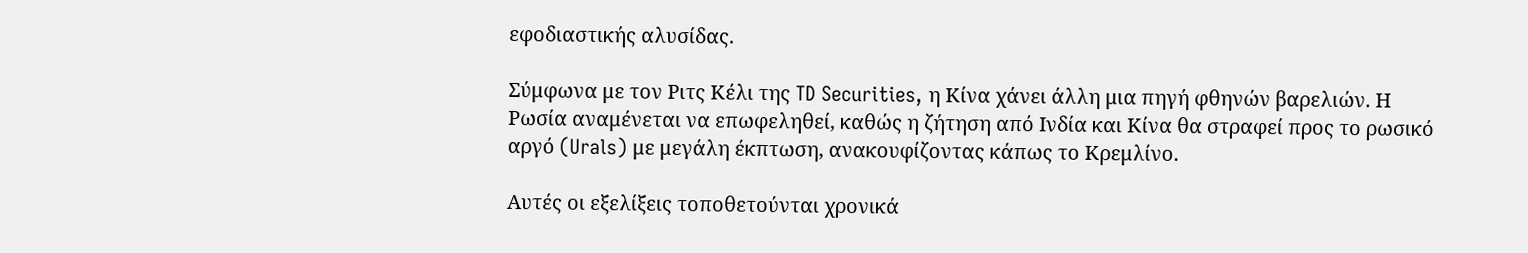εφοδιαστικής αλυσίδας.

Σύμφωνα με τον Ριτς Κέλι της TD Securities, η Κίνα χάνει άλλη μια πηγή φθηνών βαρελιών. Η Ρωσία αναμένεται να επωφεληθεί, καθώς η ζήτηση από Ινδία και Κίνα θα στραφεί προς το ρωσικό αργό (Urals) με μεγάλη έκπτωση, ανακουφίζοντας κάπως το Κρεμλίνο.

Αυτές οι εξελίξεις τοποθετούνται χρονικά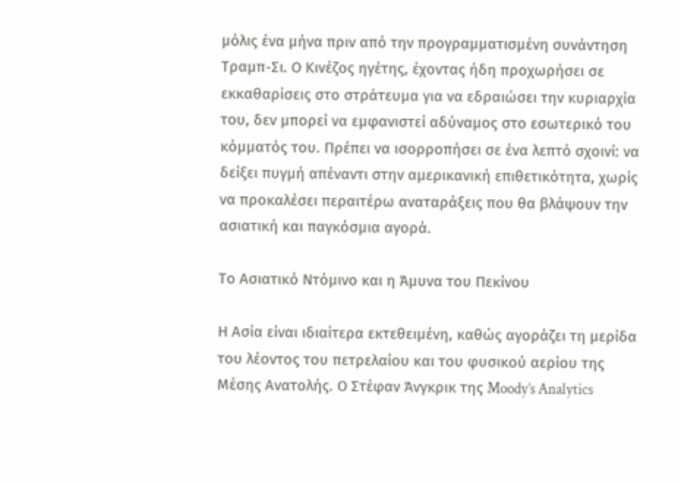μόλις ένα μήνα πριν από την προγραμματισμένη συνάντηση Τραμπ-Σι. Ο Κινέζος ηγέτης, έχοντας ήδη προχωρήσει σε εκκαθαρίσεις στο στράτευμα για να εδραιώσει την κυριαρχία του, δεν μπορεί να εμφανιστεί αδύναμος στο εσωτερικό του κόμματός του. Πρέπει να ισορροπήσει σε ένα λεπτό σχοινί: να δείξει πυγμή απέναντι στην αμερικανική επιθετικότητα, χωρίς να προκαλέσει περαιτέρω αναταράξεις που θα βλάψουν την ασιατική και παγκόσμια αγορά.

Το Ασιατικό Ντόμινο και η Άμυνα του Πεκίνου

Η Ασία είναι ιδιαίτερα εκτεθειμένη, καθώς αγοράζει τη μερίδα του λέοντος του πετρελαίου και του φυσικού αερίου της Μέσης Ανατολής. Ο Στέφαν Άνγκρικ της Moody’s Analytics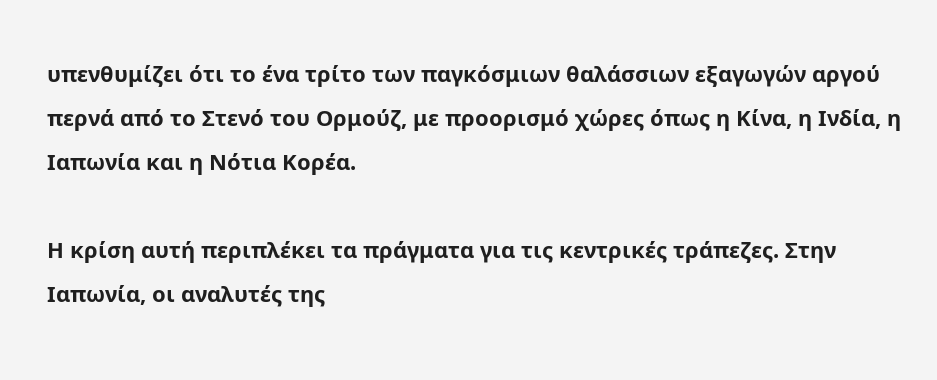υπενθυμίζει ότι το ένα τρίτο των παγκόσμιων θαλάσσιων εξαγωγών αργού περνά από το Στενό του Ορμούζ, με προορισμό χώρες όπως η Κίνα, η Ινδία, η Ιαπωνία και η Νότια Κορέα.

Η κρίση αυτή περιπλέκει τα πράγματα για τις κεντρικές τράπεζες. Στην Ιαπωνία, οι αναλυτές της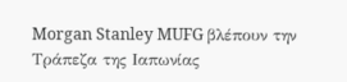Morgan Stanley MUFG βλέπουν την Τράπεζα της Ιαπωνίας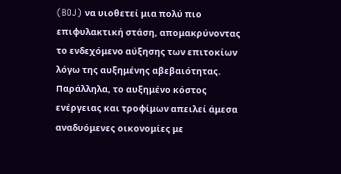(BOJ) να υιοθετεί μια πολύ πιο επιφυλακτική στάση, απομακρύνοντας το ενδεχόμενο αύξησης των επιτοκίων λόγω της αυξημένης αβεβαιότητας. Παράλληλα, το αυξημένο κόστος ενέργειας και τροφίμων απειλεί άμεσα αναδυόμενες οικονομίες με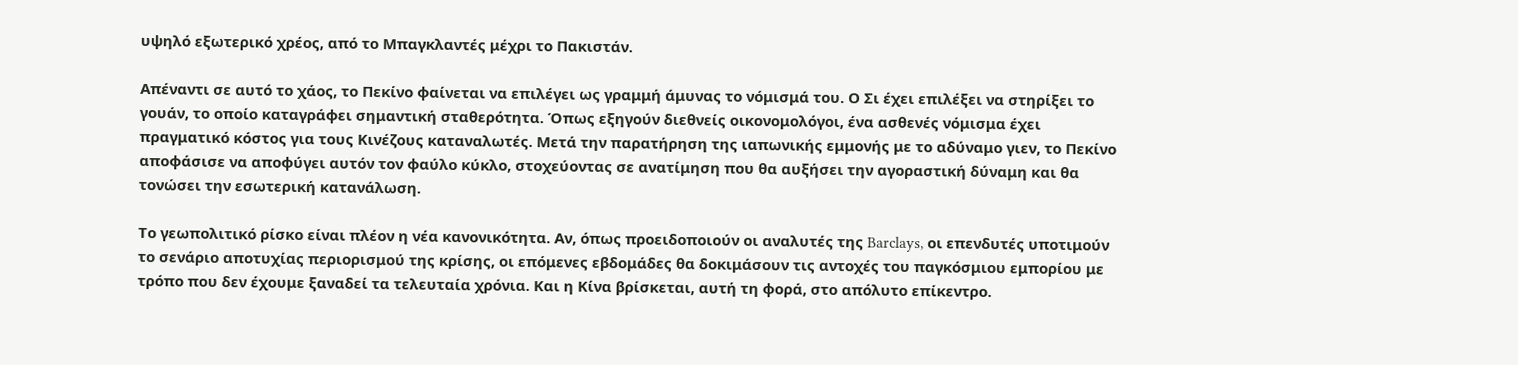υψηλό εξωτερικό χρέος, από το Μπαγκλαντές μέχρι το Πακιστάν.

Απέναντι σε αυτό το χάος, το Πεκίνο φαίνεται να επιλέγει ως γραμμή άμυνας το νόμισμά του. Ο Σι έχει επιλέξει να στηρίξει το γουάν, το οποίο καταγράφει σημαντική σταθερότητα. Όπως εξηγούν διεθνείς οικονομολόγοι, ένα ασθενές νόμισμα έχει πραγματικό κόστος για τους Κινέζους καταναλωτές. Μετά την παρατήρηση της ιαπωνικής εμμονής με το αδύναμο γιεν, το Πεκίνο αποφάσισε να αποφύγει αυτόν τον φαύλο κύκλο, στοχεύοντας σε ανατίμηση που θα αυξήσει την αγοραστική δύναμη και θα τονώσει την εσωτερική κατανάλωση.

Το γεωπολιτικό ρίσκο είναι πλέον η νέα κανονικότητα. Αν, όπως προειδοποιούν οι αναλυτές της Barclays, οι επενδυτές υποτιμούν το σενάριο αποτυχίας περιορισμού της κρίσης, οι επόμενες εβδομάδες θα δοκιμάσουν τις αντοχές του παγκόσμιου εμπορίου με τρόπο που δεν έχουμε ξαναδεί τα τελευταία χρόνια. Και η Κίνα βρίσκεται, αυτή τη φορά, στο απόλυτο επίκεντρο.